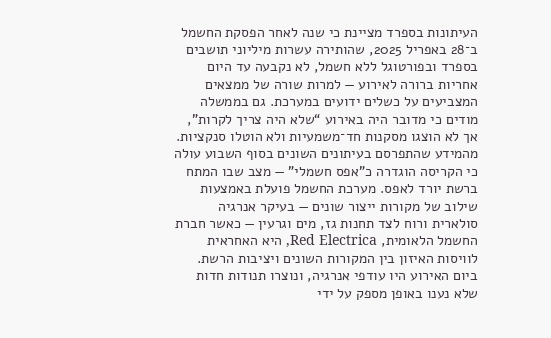העיתונות בספרד מציינת כי שנה לאחר הפסקת החשמל ב־28 באפריל 2025, שהותירה עשרות מיליוני תושבים בספרד ובפורטוגל ללא חשמל, לא נקבעה עד היום אחריות ברורה לאירוע — למרות שורה של ממצאים המצביעים על כשלים ידועים במערכת. גם בממשלה מודים כי מדובר היה באירוע “שלא היה צריך לקרות”, אך לא הוצגו מסקנות חד־משמעיות ולא הוטלו סנקציות.
מהמידע שהתפרסם בעיתונים השונים בסוף השבוע עולה כי הקריסה הוגדרה כ”אפס חשמלי” — מצב שבו המתח ברשת יורד לאפס. מערכת החשמל פועלת באמצעות שילוב של מקורות ייצור שונים — בעיקר אנרגיה סולארית ורוח לצד תחנות גז, מים וגרעין — כאשר חברת החשמל הלאומית, Red Electrica, היא האחראית לוויסות האיזון בין המקורות השונים ויציבות הרשת.
ביום האירוע היו עודפי אנרגיה, ונוצרו תנודות חדות שלא נענו באופן מספק על ידי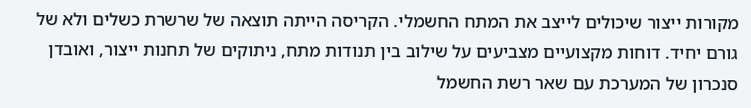מקורות ייצור שיכולים לייצב את המתח החשמלי. הקריסה הייתה תוצאה של שרשרת כשלים ולא של גורם יחיד. דוחות מקצועיים מצביעים על שילוב בין תנודות מתח, ניתוקים של תחנות ייצור, ואובדן סנכרון של המערכת עם שאר רשת החשמל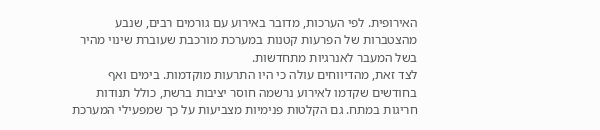האירופית. לפי הערכות, מדובר באירוע עם גורמים רבים, שנבע מהצטברות של הפרעות קטנות במערכת מורכבת שעוברת שינוי מהיר בשל המעבר לאנרגיות מתחדשות.
לצד זאת, מהדיווחים עולה כי היו התרעות מוקדמות. בימים ואף בחודשים שקדמו לאירוע נרשמה חוסר יציבות ברשת, כולל תנודות חריגות במתח. גם הקלטות פנימיות מצביעות על כך שמפעילי המערכת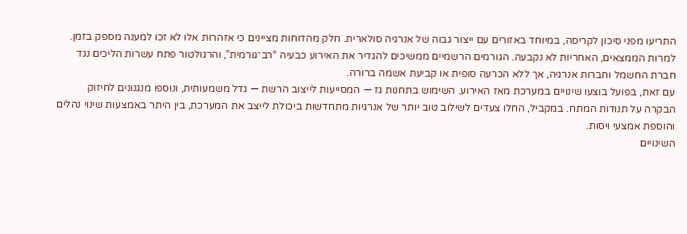התריעו מפני סיכון לקריסה, במיוחד באזורים עם ייצור גבוה של אנרגיה סולארית. חלק מהדוחות מציינים כי אזהרות אלו לא זכו למענה מספק בזמן.
למרות הממצאים, האחריות לא נקבעה. הגורמים הרשמיים ממשיכים להגדיר את האירוע כבעיה “רב־גורמית”, והרגולטור פתח עשרות הליכים נגד חברת החשמל וחברות אנרגיה, אך ללא הכרעה סופית או קביעת אשמה ברורה.
עם זאת, בפועל בוצעו שינויים במערכת מאז האירוע. השימוש בתחנות גז — המסייעות לייצוב הרשת — גדל משמעותית, ונוספו מנגנונים לחיזוק הבקרה על תנודות המתח. במקביל, החלו צעדים לשילוב טוב יותר של אנרגיות מתחדשות ביכולת לייצב את המערכת, בין היתר באמצעות שינוי נהלים והוספת אמצעי ויסות.
השינויים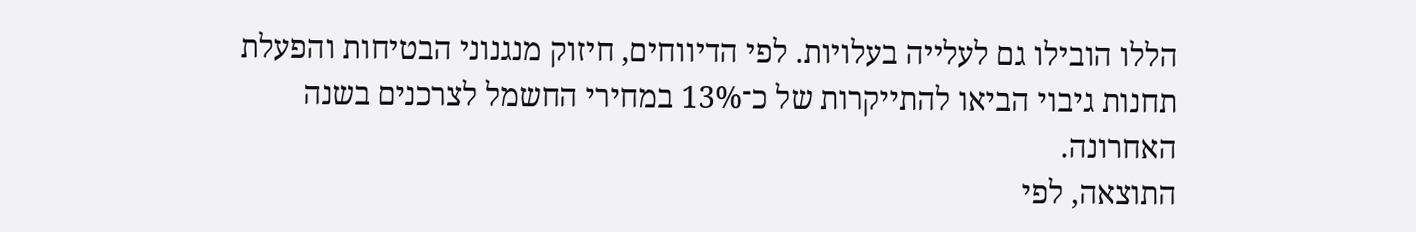הללו הובילו גם לעלייה בעלויות. לפי הדיווחים, חיזוק מנגנוני הבטיחות והפעלת תחנות גיבוי הביאו להתייקרות של כ־13% במחירי החשמל לצרכנים בשנה האחרונה.
התוצאה, לפי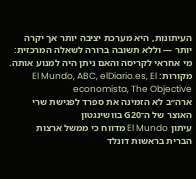העיתונות, היא מערכת יציבה יותר אך יקרה יותר — וללא תשובה ברורה לשאלה המרכזית: מי אחראי לקריסה והאם ניתן היה למנוע אותה.
מקורות: El Mundo, ABC, elDiario.es, El economista, The Objective
ארה״ב לא הזמינה את ספרד לפגישת שרי האוצר של ה־G20 בוושינגטון
עיתון El Mundo מדווח כי ממשל ארצות הברית בראשות דונלד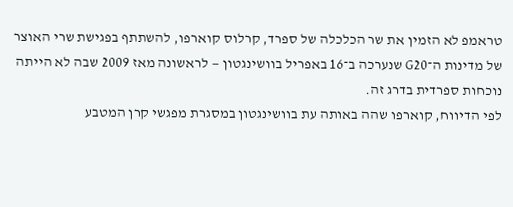טראמפ לא הזמין את שר הכלכלה של ספרד, קרלוס קוארפו, להשתתף בפגישת שרי האוצר של מדינות ה־G20 שנערכה ב־16 באפריל בוושינגטון — לראשונה מאז 2009 שבה לא הייתה נוכחות ספרדית בדרג זה.
לפי הדיווח, קוארפו שהה באותה עת בוושינגטון במסגרת מפגשי קרן המטבע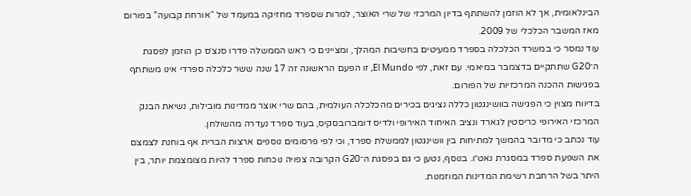הבינלאומית, אך לא הוזמן להשתתף בדיון המרכזי של שרי האוצר, למרות שספרד מחזיקה במעמד של “אורחת קבועה” בפורום מאז המשבר הכלכלי של 2009.
עוד נמסר כי במשרד הכלכלה בספרד ממעיטים בחשיבות המהלך, ומציינים כי ראש הממשלה פדרו סנצ׳ס כן הוזמן לפסגת ה־G20 שתתקיים בדצמבר במיאמי. עם זאת, לפי El Mundo, זו הפעם הראשונה זה 17 שנה ששר כלכלה ספרדי אינו משתתף בפגישות ההכנה המרכזיות של הפורום.
בדיווח מצוין כי הפגישה בוושינגטון כללה נציגים בכירים מהכלכלה העולמית, בהם שרי אוצר ממדינות מובילות, נשיאת הבנק המרכזי האירופי כריסטין לגארד ונציב האיחוד האירופי ולדיס דומברובסקיס, בעוד ספרד נעדרה מהשולחן.
עוד נכתב כי מדובר בהמשך למתיחות בין וושינגטון לממשלת ספרד, וכי לפי פרסומים נוספים ארצות הברית אף בוחנת לצמצם את השפעת ספרד במסגרת נאט״ו. בנוסף, נטען כי גם בפסגת ה־G20 הקרובה צפויה נוכחות ספרד להיות מצומצמת יותר, בין היתר בשל הרחבת רשימת המדינות המוזמנות.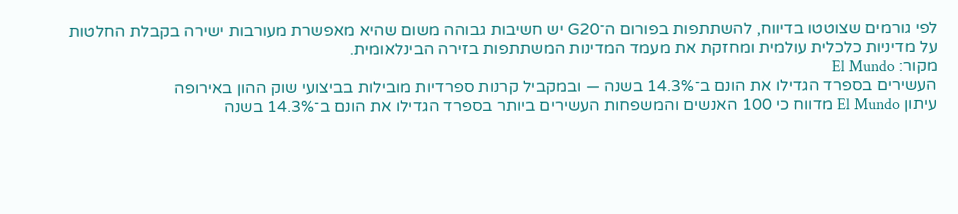לפי גורמים שצוטטו בדיווח, להשתתפות בפורום ה־G20 יש חשיבות גבוהה משום שהיא מאפשרת מעורבות ישירה בקבלת החלטות על מדיניות כלכלית עולמית ומחזקת את מעמד המדינות המשתתפות בזירה הבינלאומית.
מקור: El Mundo
העשירים בספרד הגדילו את הונם ב־14.3% בשנה — ובמקביל קרנות ספרדיות מובילות בביצועי שוק ההון באירופה
עיתון El Mundo מדווח כי 100 האנשים והמשפחות העשירים ביותר בספרד הגדילו את הונם ב־14.3% בשנה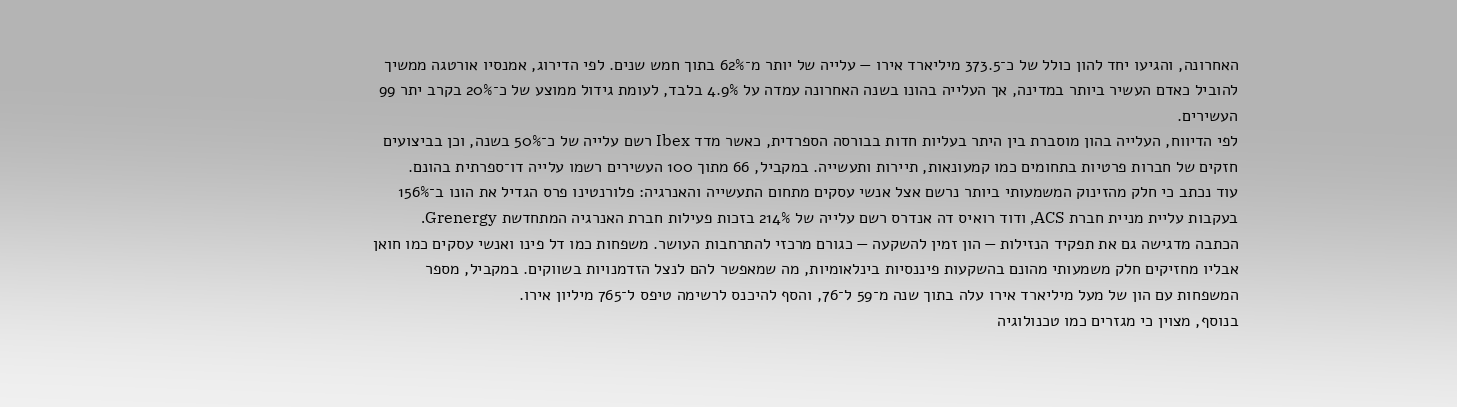האחרונה, והגיעו יחד להון כולל של כ־373.5 מיליארד אירו — עלייה של יותר מ־62% בתוך חמש שנים. לפי הדירוג, אמנסיו אורטגה ממשיך להוביל כאדם העשיר ביותר במדינה, אך העלייה בהונו בשנה האחרונה עמדה על 4.9% בלבד, לעומת גידול ממוצע של כ־20% בקרב יתר 99 העשירים.
לפי הדיווח, העלייה בהון מוסברת בין היתר בעליות חדות בבורסה הספרדית, כאשר מדד Ibex רשם עלייה של כ־50% בשנה, וכן בביצועים חזקים של חברות פרטיות בתחומים כמו קמעונאות, תיירות ותעשייה. במקביל, 66 מתוך 100 העשירים רשמו עלייה דו־ספרתית בהונם.
עוד נכתב כי חלק מהזינוק המשמעותי ביותר נרשם אצל אנשי עסקים מתחום התעשייה והאנרגיה: פלורנטינו פרס הגדיל את הונו ב־156% בעקבות עליית מניית חברת ACS, ודוד רואיס דה אנדרס רשם עלייה של 214% בזכות פעילות חברת האנרגיה המתחדשת Grenergy.
הכתבה מדגישה גם את תפקיד הנזילות — הון זמין להשקעה — כגורם מרכזי להתרחבות העושר. משפחות כמו דל פינו ואנשי עסקים כמו חואן אבליו מחזיקים חלק משמעותי מהונם בהשקעות פיננסיות בינלאומיות, מה שמאפשר להם לנצל הזדמנויות בשווקים. במקביל, מספר המשפחות עם הון של מעל מיליארד אירו עלה בתוך שנה מ־59 ל־76, והסף להיכנס לרשימה טיפס ל־765 מיליון אירו.
בנוסף, מצוין כי מגזרים כמו טכנולוגיה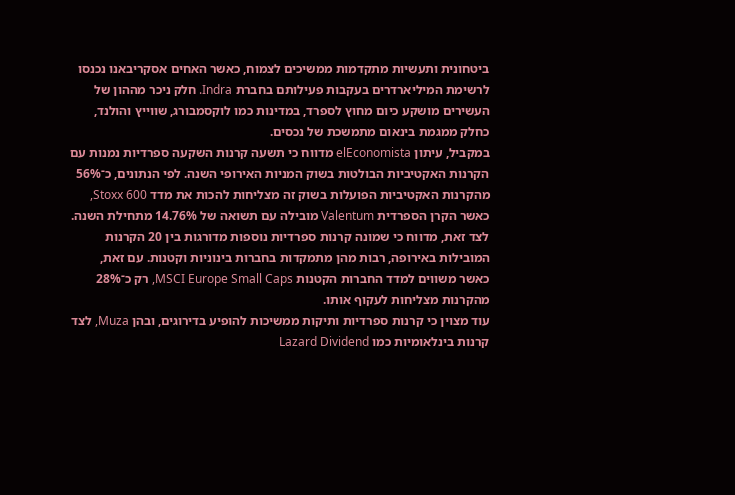ביטחונית ותעשיות מתקדמות ממשיכים לצמוח, כאשר האחים אסקריבאנו נכנסו לרשימת המיליארדרים בעקבות פעילותם בחברת Indra. חלק ניכר מההון של העשירים מושקע כיום מחוץ לספרד, במדינות כמו לוקסמבורג, שווייץ והולנד, כחלק ממגמת בינאום מתמשכת של נכסים.
במקביל, עיתון elEconomista מדווח כי תשעה קרנות השקעה ספרדיות נמנות עם הקרנות האקטיביות הבולטות בשוק המניות האירופי השנה. לפי הנתונים, כ־56% מהקרנות האקטיביות הפועלות בשוק זה מצליחות להכות את מדד Stoxx 600, כאשר הקרן הספרדית Valentum מובילה עם תשואה של 14.76% מתחילת השנה.
לצד זאת, מדווח כי שמונה קרנות ספרדיות נוספות מדורגות בין 20 הקרנות המובילות באירופה, רבות מהן מתמקדות בחברות בינוניות וקטנות. עם זאת, כאשר משווים למדד החברות הקטנות MSCI Europe Small Caps, רק כ־28% מהקרנות מצליחות לעקוף אותו.
עוד מצוין כי קרנות ספרדיות ותיקות ממשיכות להופיע בדירוגים, ובהן Muza, לצד קרנות בינלאומיות כמו Lazard Dividend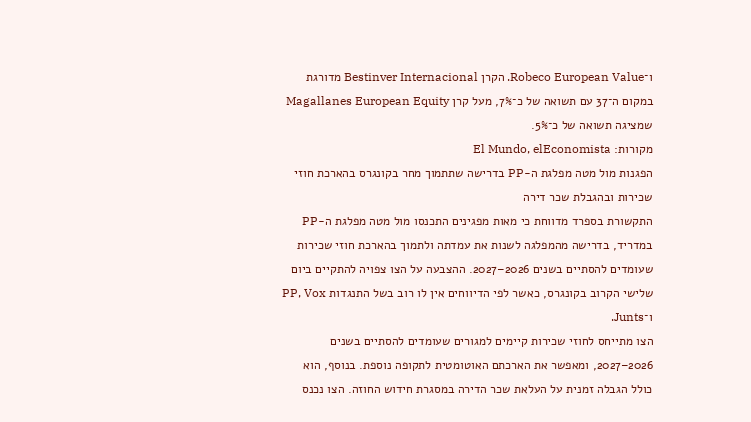ו־Robeco European Value. הקרן Bestinver Internacional מדורגת במקום ה־37 עם תשואה של כ־7%, מעל קרן Magallanes European Equity שמציגה תשואה של כ־5%.
מקורות: El Mundo, elEconomista
הפגנות מול מטה מפלגת ה-PP בדרישה שתתמוך מחר בקונגרס בהארכת חוזי שכירות ובהגבלת שכר דירה
התקשורת בספרד מדווחת כי מאות מפגינים התכנסו מול מטה מפלגת ה-PP במדריד, בדרישה מהמפלגה לשנות את עמדתה ולתמוך בהארכת חוזי שכירות שעומדים להסתיים בשנים 2026–2027. ההצבעה על הצו צפויה להתקיים ביום שלישי הקרוב בקונגרס, כאשר לפי הדיווחים אין לו רוב בשל התנגדות PP, Vox ו־Junts.
הצו מתייחס לחוזי שכירות קיימים למגורים שעומדים להסתיים בשנים 2026–2027, ומאפשר את הארכתם האוטומטית לתקופה נוספת. בנוסף, הוא כולל הגבלה זמנית על העלאת שכר הדירה במסגרת חידוש החוזה. הצו נכנס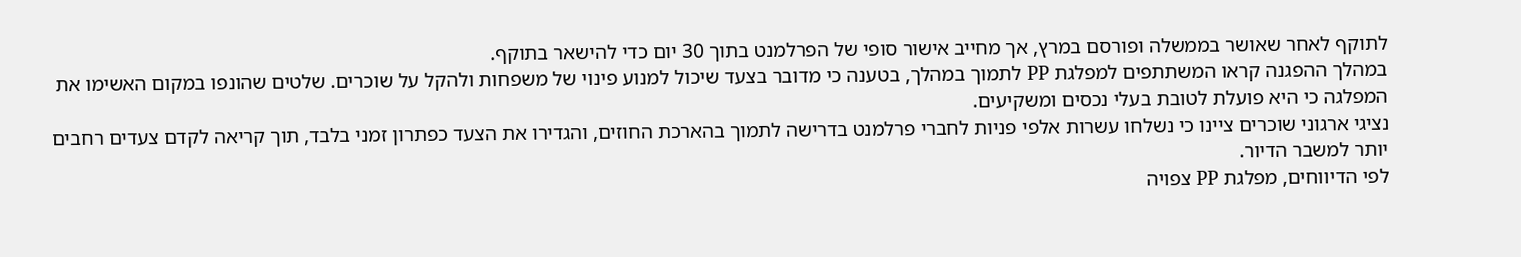לתוקף לאחר שאושר בממשלה ופורסם במרץ, אך מחייב אישור סופי של הפרלמנט בתוך 30 יום כדי להישאר בתוקף.
במהלך ההפגנה קראו המשתתפים למפלגת PP לתמוך במהלך, בטענה כי מדובר בצעד שיכול למנוע פינוי של משפחות ולהקל על שוכרים. שלטים שהונפו במקום האשימו את המפלגה כי היא פועלת לטובת בעלי נכסים ומשקיעים.
נציגי ארגוני שוכרים ציינו כי נשלחו עשרות אלפי פניות לחברי פרלמנט בדרישה לתמוך בהארכת החוזים, והגדירו את הצעד כפתרון זמני בלבד, תוך קריאה לקדם צעדים רחבים יותר למשבר הדיור.
לפי הדיווחים, מפלגת PP צפויה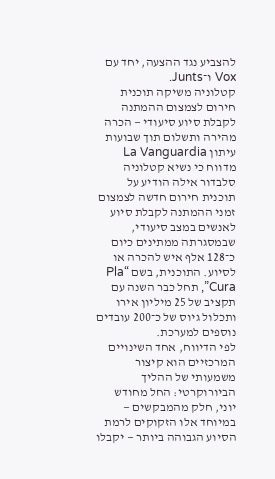להצביע נגד ההצעה, יחד עם Vox ו־Junts.
קטלוניה משיקה תוכנית חירום לצמצום ההמתנה לקבלת סיוע סיעודי — הכרה מהירה ותשלום תוך שבועות
עיתון La Vanguardia מדווח כי נשיא קטלוניה סלבדור אילה הודיע על תוכנית חירום חדשה לצמצום זמני ההמתנה לקבלת סיוע לאנשים במצב סיעודי, שבמסגרתה ממתינים כיום כ־128 אלף איש להכרה או לסיוע. התוכנית, בשם “Pla Cura”, תחל כבר השנה עם תקציב של 25 מיליון אירו ותכלול גיוס של כ־200 עובדים נוספים למערכת.
לפי הדיווח, אחד השינויים המרכזיים הוא קיצור משמעותי של ההליך הביורוקרטי: החל מחודש יוני, חלק מהמבקשים — במיוחד אלו הזקוקים לרמת הסיוע הגבוהה ביותר — יקבלו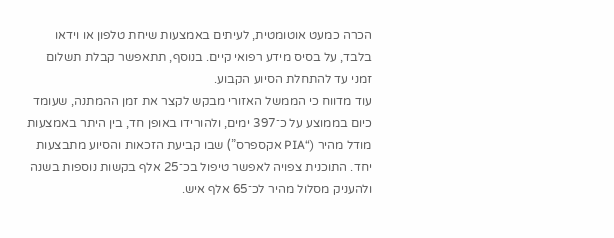הכרה כמעט אוטומטית, לעיתים באמצעות שיחת טלפון או וידאו בלבד, על בסיס מידע רפואי קיים. בנוסף, תתאפשר קבלת תשלום זמני עד להתחלת הסיוע הקבוע.
עוד מדווח כי הממשל האזורי מבקש לקצר את זמן ההמתנה, שעומד כיום בממוצע על כ־397 ימים, ולהורידו באופן חד, בין היתר באמצעות מודל מהיר (“PIA אקספרס”) שבו קביעת הזכאות והסיוע מתבצעות יחד. התוכנית צפויה לאפשר טיפול בכ־25 אלף בקשות נוספות בשנה ולהעניק מסלול מהיר לכ־65 אלף איש.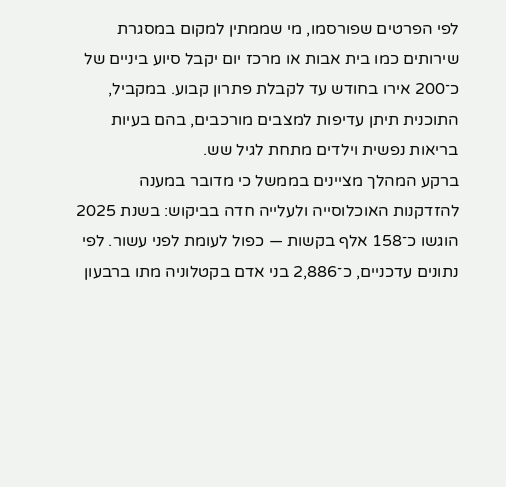לפי הפרטים שפורסמו, מי שממתין למקום במסגרת שירותים כמו בית אבות או מרכז יום יקבל סיוע ביניים של כ־200 אירו בחודש עד לקבלת פתרון קבוע. במקביל, התוכנית תיתן עדיפות למצבים מורכבים, בהם בעיות בריאות נפשית וילדים מתחת לגיל שש.
ברקע המהלך מציינים בממשל כי מדובר במענה להזדקנות האוכלוסייה ולעלייה חדה בביקוש: בשנת 2025 הוגשו כ־158 אלף בקשות — כפול לעומת לפני עשור. לפי נתונים עדכניים, כ־2,886 בני אדם בקטלוניה מתו ברבעון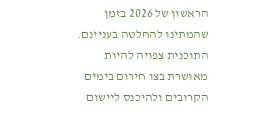הראשון של 2026 בזמן שהמתינו להחלטה בעניינם.
התוכנית צפויה להיות מאושרת בצו חירום בימים הקרובים ולהיכנס ליישום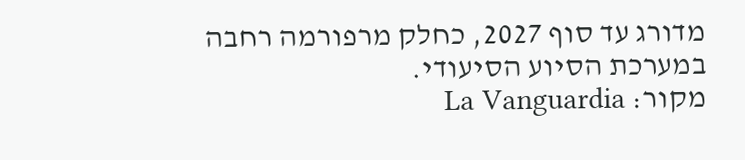מדורג עד סוף 2027, כחלק מרפורמה רחבה במערכת הסיוע הסיעודי.
מקור: La Vanguardia